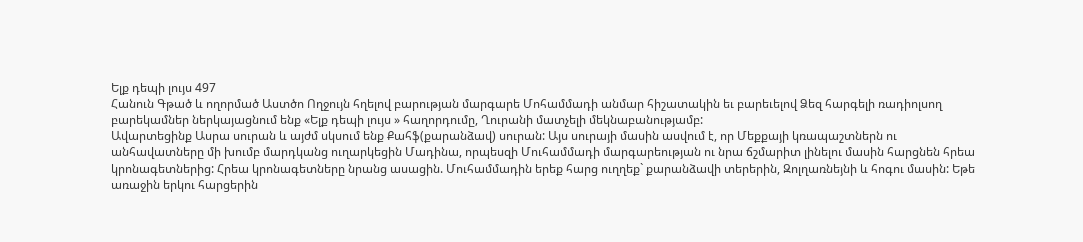Ելք դեպի լույս 497
Հանուն Գթած և ողորմած Աստծո Ողջույն հղելով բարության մարգարե Մոհամմադի անմար հիշատակին եւ բարեւելով Ձեզ հարգելի ռադիոլսող բարեկամներ ներկայացնում ենք «Ելք դեպի լույս » հաղորդումը, Ղուրանի մատչելի մեկնաբանությամբ:
Ավարտեցինք Ասրա սուրան և այժմ սկսում ենք Քահֆ(քարանձավ) սուրան: Այս սուրայի մասին ասվում է, որ Մեքքայի կռապաշտներն ու անհավատները մի խումբ մարդկանց ուղարկեցին Մադինա, որպեսզի Մուհամմադի մարգարեության ու նրա ճշմարիտ լինելու մասին հարցնեն հրեա կրոնագետներից: Հրեա կրոնագետները նրանց ասացին. Մուհամմադին երեք հարց ուղղեք` քարանձավի տերերին, Զոլղառնեյնի և հոգու մասին: Եթե առաջին երկու հարցերին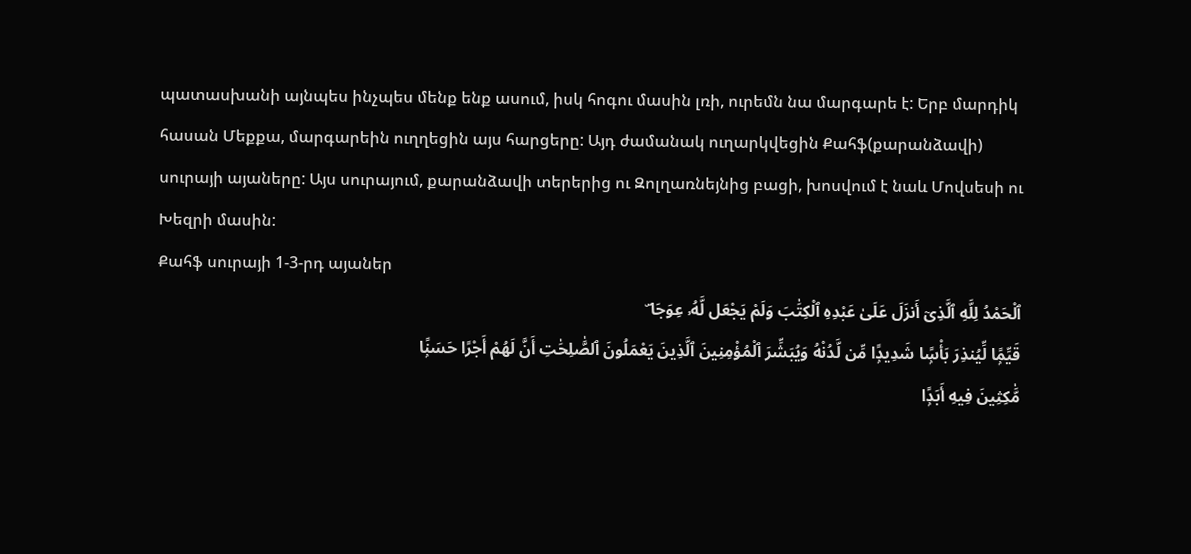պատասխանի այնպես ինչպես մենք ենք ասում, իսկ հոգու մասին լռի, ուրեմն նա մարգարե է: Երբ մարդիկ հասան Մեքքա, մարգարեին ուղղեցին այս հարցերը: Այդ ժամանակ ուղարկվեցին Քահֆ(քարանձավի) սուրայի այաները: Այս սուրայում, քարանձավի տերերից ու Զոլղառնեյնից բացի, խոսվում է նաև Մովսեսի ու Խեզրի մասին:
Քահֆ սուրայի 1-3-րդ այաներ
ٱلْحَمْدُ لِلَّهِ ٱلَّذِىٓ أَنزَلَ عَلَىٰ عَبْدِهِ ٱلْكِتَٰبَ وَلَمْ يَجْعَل لَّهُۥ عِوَجَا ۜ
قَيِّمًۭا لِّيُنذِرَ بَأْسًۭا شَدِيدًۭا مِّن لَّدُنْهُ وَيُبَشِّرَ ٱلْمُؤْمِنِينَ ٱلَّذِينَ يَعْمَلُونَ ٱلصَّٰلِحَٰتِ أَنَّ لَهُمْ أَجْرًا حَسَنًۭا
مَّٰكِثِينَ فِيهِ أَبَدًۭا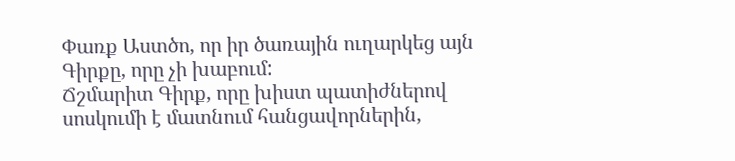Փառք Աստծո, որ իր ծառային ուղարկեց այն Գիրքը, որը չի խաբում:
Ճշմարիտ Գիրք, որը խիստ պատիժներով սոսկումի է մատնում հանցավորներին,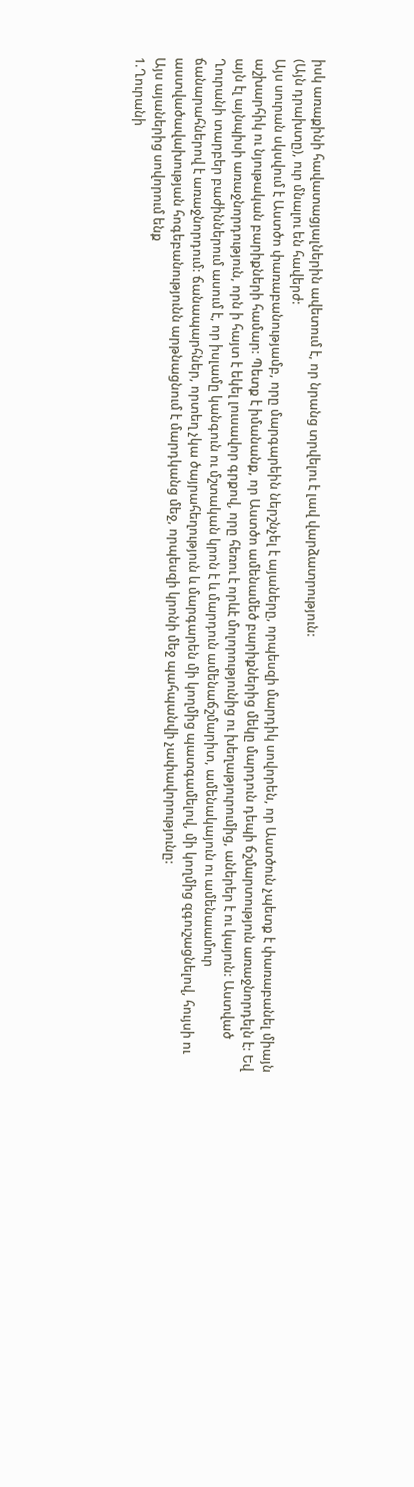իսկ առաքինի հավատացյալներին ավետում է, որ նրանց տրվելու է լավ վարձատրություն:
(Այն դրախտը), ուր մնալու են հավերժ:
Այս սուրան սկսվում է Աստծո փառաբանությամբ, որը մարգարեին ներշնչել է այաները, որպեսզի մարդիկ սովորեն, որ Աստծուն չպետք է փառաբանել միայն աշխարհիկ ու նյութական բարիքների համար: Պետք է իմանանք, որ Աստծո ամենամեծ բարիքներից մեկը մարդուն դեպի ճշմարտություն առաջնորդելն է: Եվ այն էլ այնպիսի առաջնորդություն, որն ի հայտ է եկել լուսավոր գրքով, որը հեռու է որևէ մոլորությունից ու խեղաթյուրումից, աներեր է ու կայուն: Աստված Ղուրանի տարբեր բաժիններում ասում է, որ իսլամը կանգուն ու մշտական կրոն է և մարդուն ամենաճշմարիտ, ամենակայուն ու ամենաամուր ճանարահներով է առաջնորդում: ճանապարհներ, որտեղ չկա ծայրահեղություն և մարգարեն մի կողմից պատգամելով, մի կողմից զգուշացնելով, հույսի ու աստվածավախության հոգեբանությունն արթնացնում է մարդկանց մեջ, որպեսզի կրոնի մեջ պահպանվի չափավորությունը:
Այս այաներից սովորում ենք
1.Ղուրանի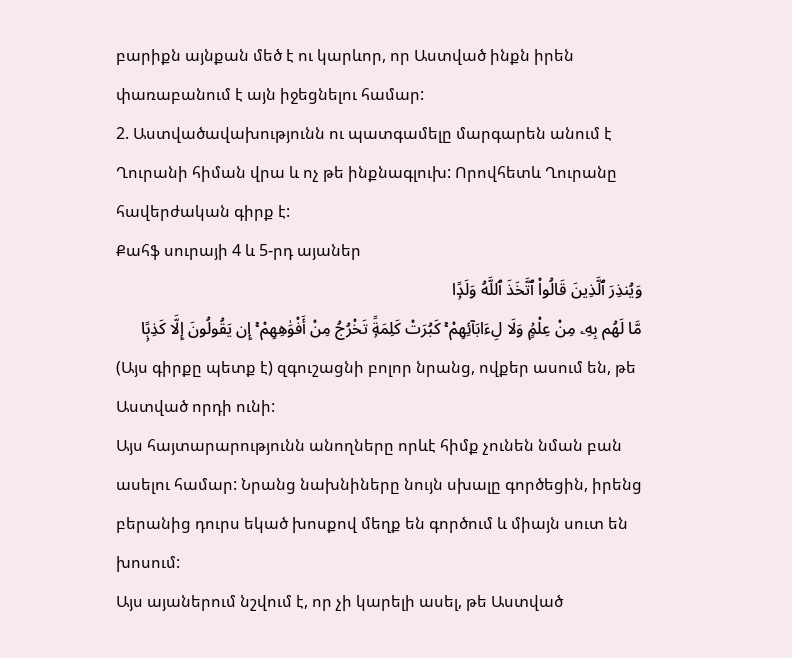բարիքն այնքան մեծ է ու կարևոր, որ Աստված ինքն իրեն փառաբանում է այն իջեցնելու համար:
2. Աստվածավախությունն ու պատգամելը մարգարեն անում է Ղուրանի հիման վրա և ոչ թե ինքնագլուխ: Որովհետև Ղուրանը հավերժական գիրք է:
Քահֆ սուրայի 4 և 5-րդ այաներ
وَيُنذِرَ ٱلَّذِينَ قَالُوا۟ ٱتَّخَذَ ٱللَّهُ وَلَدًۭا
مَّا لَهُم بِهِۦ مِنْ عِلْمٍۢ وَلَا لِءَابَآئِهِمْ ۚ كَبُرَتْ كَلِمَةًۭ تَخْرُجُ مِنْ أَفْوَٰهِهِمْ ۚ إِن يَقُولُونَ إِلَّا كَذِبًۭا
(Այս գիրքը պետք է) զգուշացնի բոլոր նրանց, ովքեր ասում են, թե Աստված որդի ունի:
Այս հայտարարությունն անողները որևէ հիմք չունեն նման բան ասելու համար: Նրանց նախնիները նույն սխալը գործեցին, իրենց բերանից դուրս եկած խոսքով մեղք են գործում և միայն սուտ են խոսում:
Այս այաներում նշվում է, որ չի կարելի ասել, թե Աստված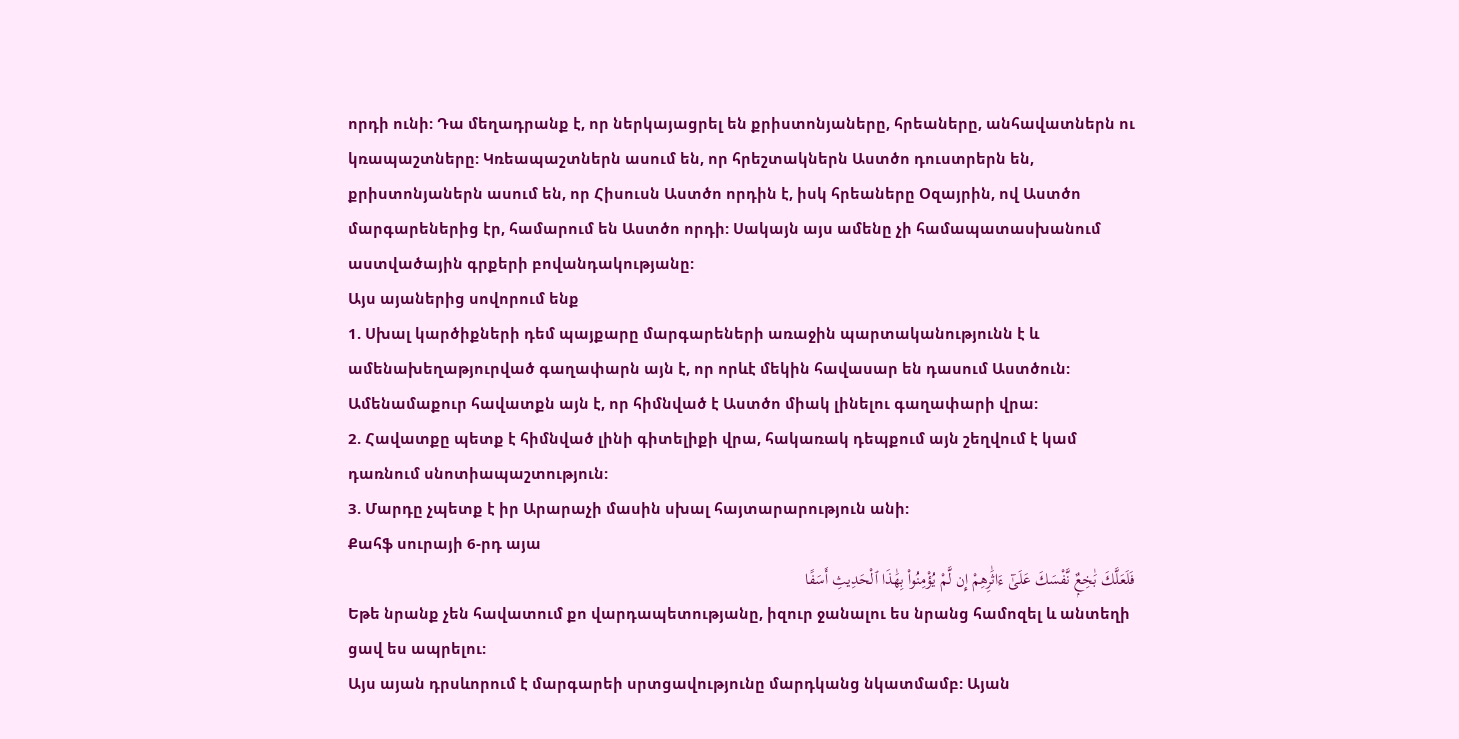որդի ունի: Դա մեղադրանք է, որ ներկայացրել են քրիստոնյաները, հրեաները, անհավատներն ու կռապաշտները: Կռեապաշտներն ասում են, որ հրեշտակներն Աստծո դուստրերն են, քրիստոնյաներն ասում են, որ Հիսուսն Աստծո որդին է, իսկ հրեաները Օզայրին, ով Աստծո մարգարեներից էր, համարում են Աստծո որդի: Սակայն այս ամենը չի համապատասխանում աստվածային գրքերի բովանդակությանը:
Այս այաներից սովորում ենք
1. Սխալ կարծիքների դեմ պայքարը մարգարեների առաջին պարտականությունն է և ամենախեղաթյուրված գաղափարն այն է, որ որևէ մեկին հավասար են դասում Աստծուն: Ամենամաքուր հավատքն այն է, որ հիմնված է Աստծո միակ լինելու գաղափարի վրա:
2. Հավատքը պետք է հիմնված լինի գիտելիքի վրա, հակառակ դեպքում այն շեղվում է կամ դառնում սնոտիապաշտություն:
3. Մարդը չպետք է իր Արարաչի մասին սխալ հայտարարություն անի:
Քահֆ սուրայի 6-րդ այա
فَلَعَلَّكَ بَٰخِعٌۭ نَّفْسَكَ عَلَىٰٓ ءَاثَٰرِهِمْ إِن لَّمْ يُؤْمِنُوا۟ بِهَٰذَا ٱلْحَدِيثِ أَسَفًا
Եթե նրանք չեն հավատում քո վարդապետությանը, իզուր ջանալու ես նրանց համոզել և անտեղի ցավ ես ապրելու:
Այս այան դրսևորում է մարգարեի սրտցավությունը մարդկանց նկատմամբ: Այան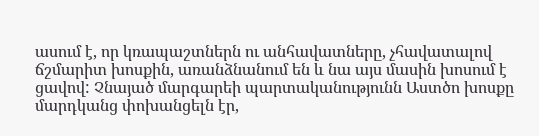ասում է, որ կռապաշտներն ու անհավատները, չհավատալով ճշմարիտ խոսքին, առանձնանում են և նա այս մասին խոսում է ցավով: Չնայած մարգարեի պարտականությունն Աստծո խոսքը մարդկանց փոխանցելն էր,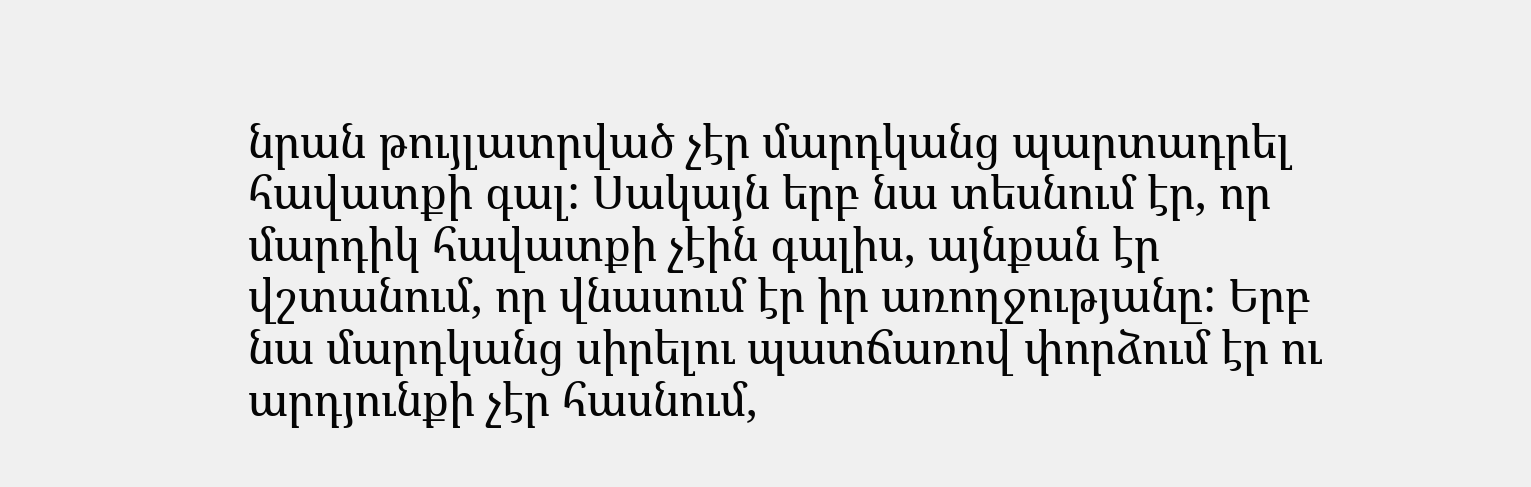նրան թույլատրված չէր մարդկանց պարտադրել հավատքի գալ: Սակայն երբ նա տեսնում էր, որ մարդիկ հավատքի չէին գալիս, այնքան էր վշտանում, որ վնասում էր իր առողջությանը: Երբ նա մարդկանց սիրելու պատճառով փորձում էր ու արդյունքի չէր հասնում,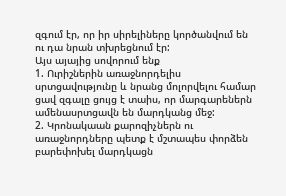զգում էր, որ իր սիրելիները կործանվում են ու դա նրան տխրեցնում էր:
Այս այայից սովորում ենք
1. Ուրիշներին առաջնորդելիս սրտցավությունը և նրանց մոլորվելու համար ցավ զգալը ցույց է տաիս, որ մարգարեներն ամենասրտցավն են մարդկանց մեջ:
2. Կրոնակաան քարոզիչներն ու առաջնորդները պետք է մշտապես փորձեն բարեփոխել մարդկացն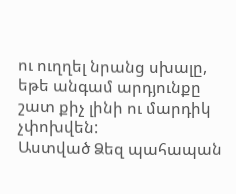ու ուղղել նրանց սխալը, եթե անգամ արդյունքը շատ քիչ լինի ու մարդիկ չփոխվեն:
Աստված Ձեզ պահապան